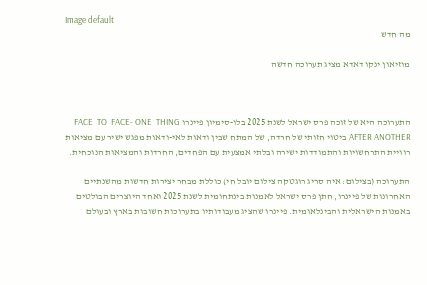Image default
מה חדש

מוזיאון ינקו דאדא מציג תערוכה חדשה



התערוכה היא של זוכה פרס ישראל לשנת 2025 בלו-סימיון פיינרו FACE  TO  FACE- ONE  THING AFTER ANOTHER ביטוי חזותי של חרדה, של המתח שבין ודאות לאי-ודאות מפגש ישיר עם מציאות רוויית התרחשויות והתמודדות ישירה ובלתי אמצעית עם הפחדים, החרדות והמציאות הנוכחית.

התערוכה (בצילום: איה סריג רוגטקה צילום יובל חי) כוללת מבחר יצירות חדשות מהשנתיים האחרונות של פיינרו, חתן פרס ישראל לאמנות בינתחומית לשנת 2025 ואחד היוצרים הבולטים באמנות הישראלית והבינלאומית. פיינרו שהציג מעבודותיו בתערוכות חשובות בארץ ובעולם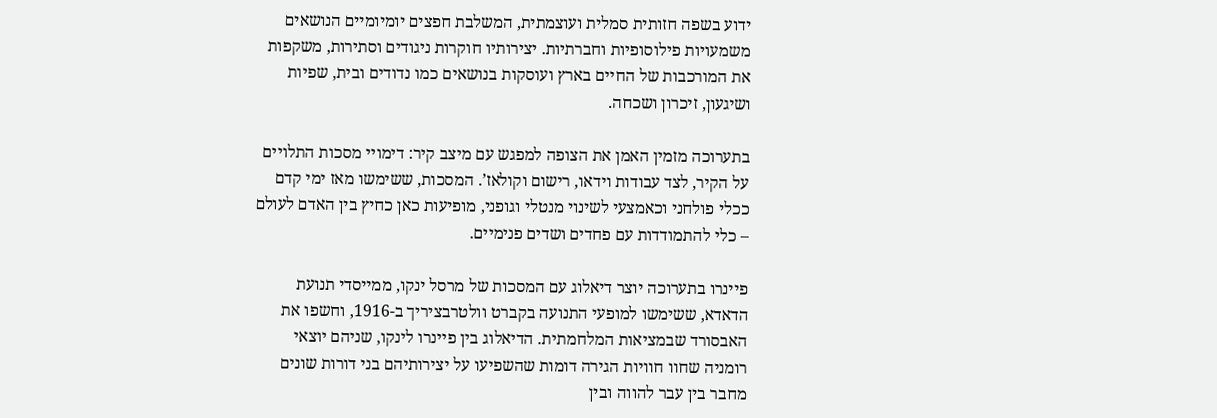ידוע בשפה חזותית סמלית ועוצמתית, המשלבת חפצים יומיומיים הנושאים משמעויות פילוסופיות וחברתיות. יצירותיו חוקרות ניגודים וסתירות, משקפות את המורכבות של החיים בארץ ועוסקות בנושאים כמו נדודים ובית, שפיות ושיגעון, זיכרון ושכחה.

בתערוכה מזמין האמן את הצופה למפגש עם מיצב קיר: דימויי מסכות התלויים על הקיר, לצד עבודות וידאו, רישום וקולאז’. המסכות, ששימשו מאז ימי קדם ככלי פולחני וכאמצעי לשינוי מנטלי וגופני, מופיעות כאן כחיץ בין האדם לעולם – כלי להתמודדות עם פחדים ושדים פנימיים.

פיינרו בתערוכה יוצר דיאלוג עם המסכות של מרסל ינקו, ממייסדי תנועת הדאדא, ששימשו למופעי התנועה בקברט וולטרבציריך ב-1916, וחשפו את האבסורד שבמציאות המלחמתית. הדיאלוג בין פיינרו לינקו, שניהם יוצאי רומניה שחוו חוויות הגירה דומות שהשפיעו על יצירותיהם בני דורות שונים מחבר בין עבר להווה ובין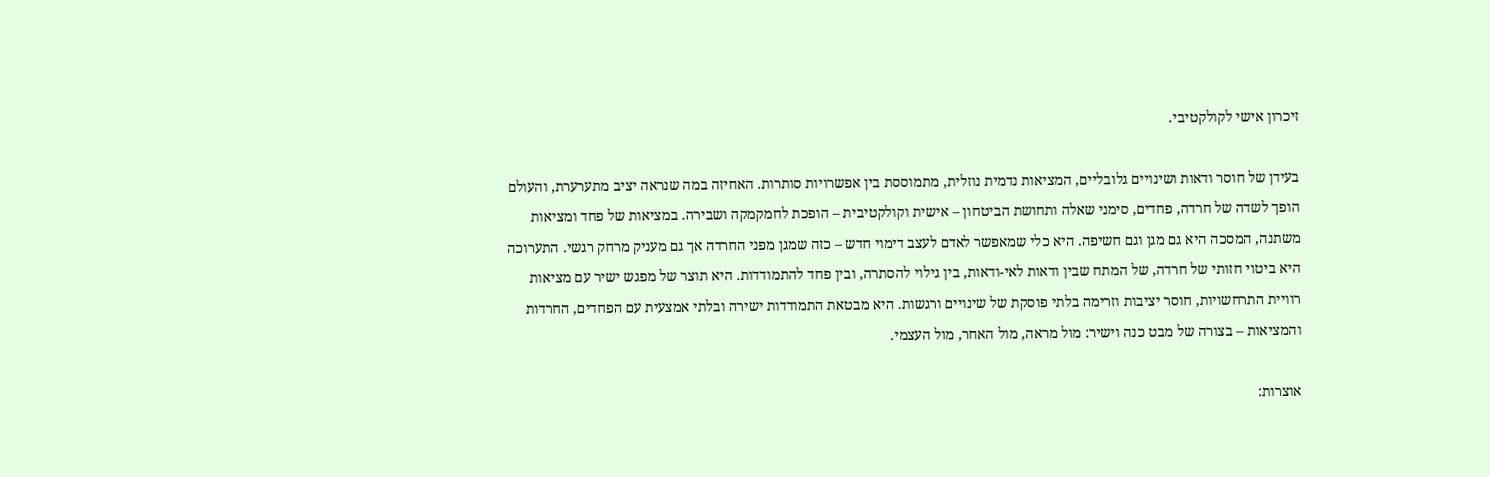זיכרון אישי לקולקטיבי.

בעידן של חוסר ודאות ושינויים גלובליים, המציאות נדמית נוזלית, מתמוססת בין אפשרויות סותרות. האחיזה במה שנראה יציב מתערערת, והעולם הופך לשדה של חרדה, פחדים, סימני שאלה ותחושת הביטחון – אישית וקולקטיבית – הופכת לחמקמקה ושבירה. במציאות של פחד ומציאות משתנה, המסכה היא גם מגן וגם חשיפה. היא כלי שמאפשר לאדם לעצב דימוי חדש – כזה שמגן מפני החרדה אך גם מעניק מרחק רגשי. התערוכה היא ביטוי חזותי של חרדה, של המתח שבין ודאות לאי-ודאות, בין גילוי להסתרה, ובין פחד להתמודדות. היא תוצר של מפגש ישיר עם מציאות רוויית התרחשויות, חוסר יציבות וזרימה בלתי פוסקת של שינויים ורגשות. היא מבטאת התמודדות ישירה ובלתי אמצעית עם הפחדים, החרדות והמציאות – בצורה של מבט כנה וישיר: מול מראה, מול האחר, מול העצמי.

אוצרות: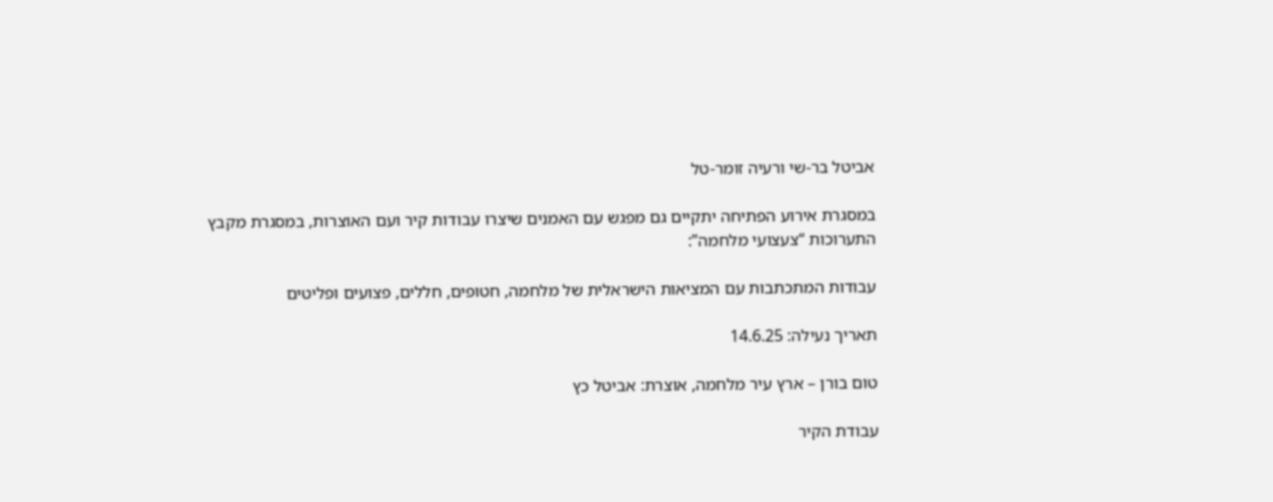אביטל בר-שי ורעיה זומר-טל

במסגרת אירוע הפתיחה יתקיים גם מפגש עם האמנים שיצרו עבודות קיר ועם האוצרות, במסגרת מקבץ התערוכות “צעצועי מלחמה”:

עבודות המתכתבות עם המציאות הישראלית של מלחמה, חטופים, חללים, פצועים ופליטים

תאריך נעילה: 14.6.25

טום בורן – ארץ עיר מלחמה, אוצרת: אביטל כץ

עבודת הקיר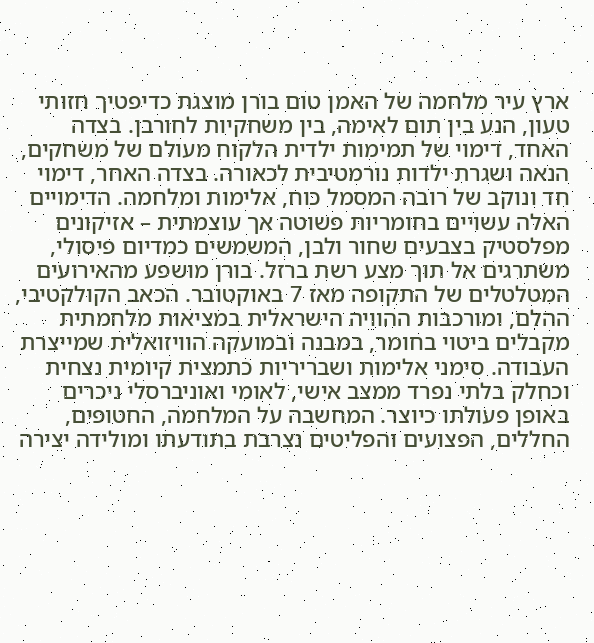ארץ עיר מלחמה של האמן טום בורן מוצגת כדיפטיך חזותי טעון, הנע בין תום לאימה, בין משחקיות לחורבן. בצדה האחד, דימוי של תמימות ילדית הלקוח מעולם של משחקים, הנאה ושגרת ילדות נורמטיבית לכאורה. בצדה האחר, דימוי חד ונוקב של רובה המסמל כוח, אלימות ומלחמה. הדימויים האלה עשויים בחומריות פשוטה אך עוצמתית – אזיקונים מפלסטיק בצבעים שחור ולבן, המשמשים כמדיום פיסולי, משתרגים אל תוך מצע רשת ברזל. בורן מושפע מהאירועים המטלטלים של התקופה מאז 7 באוקטובר. הכאב הקולקטיבי, ההלם, ומורכבות ההוויה הישראלית במציאות מלחמתית מקבלים ביטוי בחומר, במבנה ובמועקה הוויזואלית שמייצרת העבודה. סימני אלימות ושבריריות כתמצית קיומית נצחית וכחלק בלתי נפרד ממצב אישי, לאומי ואוניברסלי ניכרים באופן פעולתו כיוצר. המחשבה על המלחמה, החטופים, החללים, הפצועים והפליטים נצרבת בתודעתו ומולידה יצירה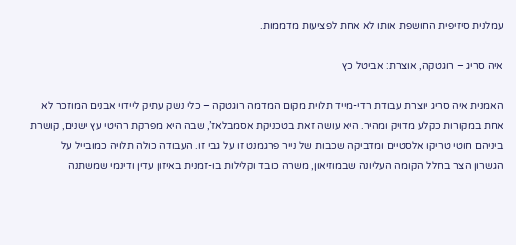עמלנית סיזיפית החושפת אותו לא אחת לפציעות מדממות.

איה סריג – רוגטקה, אוצרת: אביטל כץ

האמנית איה סריג יוצרת עבודת רדי-מייד תלוית מקום המדמה רוגטקה – כלי נשק עתיק ליידוי אבנים המוזכר לא אחת במקורות כקלע מדויק ומהיר. היא עושה זאת בטכניקת אסמבלאז’, שבה היא מפרקת רהיטי עץ ישנים, קושרת ביניהם חוטי טריקו אלסטיים ומדביקה שכבות של נייר פרגמנט זו על גבי זו. העבודה כולה תלויה כמובייל על הגשרון הצר בחלל הקומה העליונה שבמוזיאון, משרה כובד וקלילות בו-זמנית באיזון עדין ודינמי שמשתנה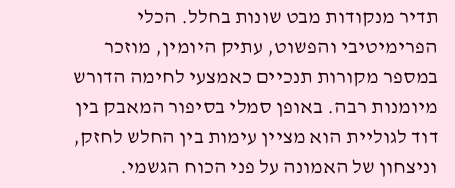תדיר מנקודות מבט שונות בחלל. הכלי הפרימיטיבי והפשוט, עתיק היומין, מוזכר במספר מקורות תנכיים כאמצעי לחימה הדורש מיומנות רבה. באופן סמלי בסיפור המאבק בין דוד לגוליית הוא מציין עימות בין החלש לחזק, וניצחון של האמונה על פני הכוח הגשמי.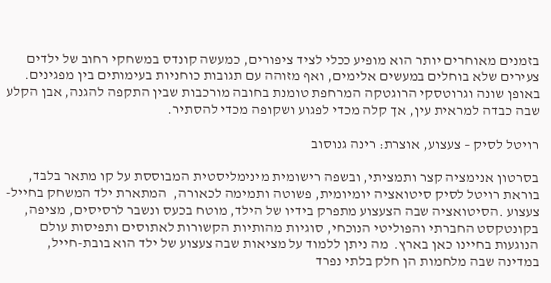בזמנים מאוחרים יותר הוא מופיע ככלי לציד ציפורים, כמעשה קונדס במשחקי רחוב של ילדים צעירים שלא בוחלים במעשים אלימים, ואף מזוהה עם תגובות כוחניות בעימותים בין מפגינים. באופן שונה וגרוטסקי הרוגטקה המרחפת טומנת בחובה מורכבות שבין התקפה להגנה, אבן הקלע שבה כבדה למראית עין, אך קלה מכדי לפגוע ושקופה מכדי להסתיר.

רויטל לסיק – צעצוע, אוצרת: רינה גנוסוב

בסרטון אנימציה קצר ותמציתי, ובשפה רישומית מינימליסטית המבוססת על קו מתאר בלבד, בוראת רויטל לסיק סיטואציה יומיומית, פשוטה ותמימה לכאורה,  המתארת ילד המשחק בחייל-צעצוע .הסיטואציה שבה הצעצוע מתפרק בידיו של הילד, מוטח בכעס ונשבר לרסיסים, מציפה, בקונטקסט החברתי והפוליטי הנוכחי, סוגיות מהותיות הקשורות לאתוסים ותפיסות עולם הנוגעות בחיינו כאן בארץ.  מה ניתן ללמוד על מציאות שבה צעצוע של ילד הוא בובת-חייל, במדינה שבה מלחמות הן חלק בלתי נפרד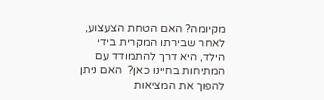מקיומה? האם הטחת הצעצוע, לאחר שבירתו המקרית בידי הילד, היא דרך להתמודד עם המתיחות בחיינו כאן?  האם ניתן להפוך את המציאות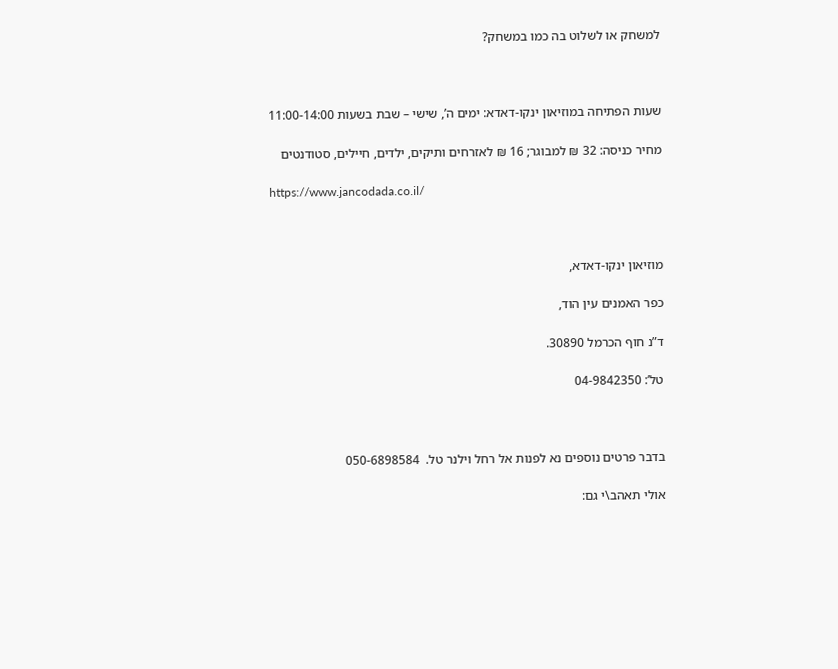למשחק או לשלוט בה כמו במשחק?



שעות הפתיחה במוזיאון ינקו-דאדא: ימים ה’, שישי – שבת בשעות 11:00-14:00

מחיר כניסה: 32 ₪ למבוגר; 16 ₪ לאזרחים ותיקים, ילדים, חיילים, סטודנטים

https://www.jancodada.co.il/



מוזיאון ינקו-דאדא,

כפר האמנים עין הוד,

ד”נ חוף הכרמל 30890.

טל’: 04-9842350



בדבר פרטים נוספים נא לפנות אל רחל וילנר טל.  050-6898584

אולי תאהב\י גם: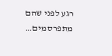רגע לפני שהם מתפרסמים…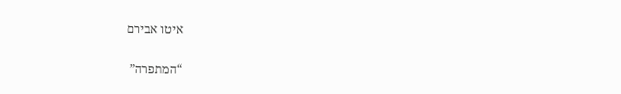איטו אבירם

“המתפרה”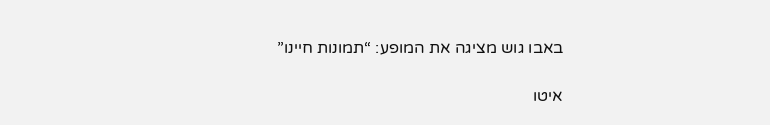באבו גוש מציגה את המופע: “תמונות חיינו”

איטו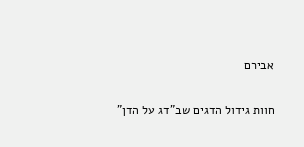אבירם

חוות גידול הדגים שב”דג על הדן”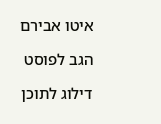איטו אבירם

הגב לפוסט

דילוג לתוכן